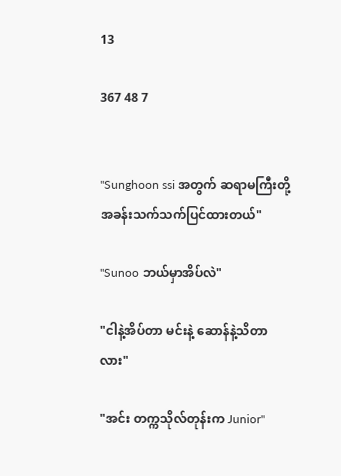13

367 48 7


"Sunghoon ssi အတွက် ဆရာမကြီးတို့ အခန်းသက်သက်ပြင်ထားတယ်"

"Sunoo ဘယ်မှာအိပ်လဲ"

"ငါနဲ့အိပ်တာ မင်းနဲ့ ဆောန်နဲ့သိတာလား"

"အင်း တက္ကသိုလ်တုန်းက Junior"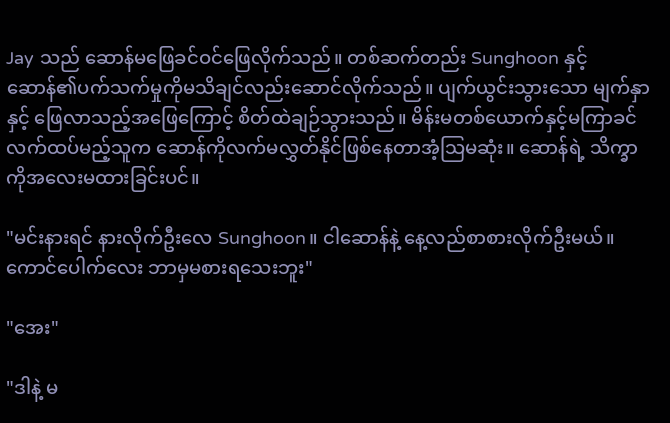Jay သည် ဆောန်မဖြေခင်ဝင်ဖြေလိုက်သည်။ တစ်ဆက်တည်း Sunghoon နှင့်ဆောန်၏ပက်သက်မှုကိုမသိချင်လည်းဆောင်လိုက်သည်။ ပျက်ယွင်းသွားသော မျက်နှာနှင့် ဖြေလာသည့်အဖြေကြောင့် စိတ်ထဲချဉ်သွားသည်။ မိန်းမတစ်ယောက်နှင့်မကြာခင် လက်ထပ်မည့်သူက ဆောန်ကိုလက်မလွှတ်နိုင်ဖြစ်နေတာအံ့သြမဆုံး။ ဆောန်ရဲ့ သိက္ခာကိုအလေးမထားခြင်းပင်။

"မင်းနားရင် နားလိုက်ဦးလေ Sunghoon။ ငါဆောန်နဲ့ နေ့လည်စာစားလိုက်ဦးမယ်။ ကောင်ပေါက်လေး ဘာမှမစားရသေးဘူး"

"အေး"

"ဒါနဲ့ မ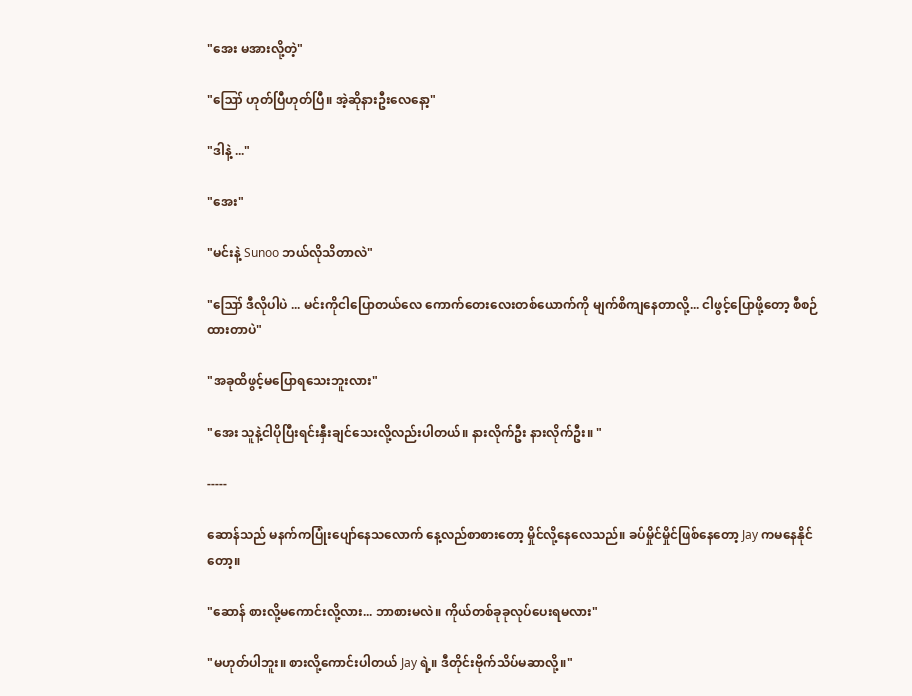"အေး မအားလို့တဲ့"

"ဪ ဟုတ်ပြီဟုတ်ပြီ။ အဲ့ဆိုနားဦးလေနော့"

"ဒါနဲ့ ..."

"အေး"

"မင်းနဲ့ Sunoo ဘယ်လိုသိတာလဲ"

"ဪ ဒီလိုပါပဲ ... မင်းကိုငါပြောတယ်လေ ကောက်တေးလေးတစ်ယောက်ကို မျက်စိကျနေတာလို့... ငါဖွင့်ပြောဖို့တော့ စီစဉ်ထားတာပဲ"

"အခုထိဖွင့်မပြောရသေးဘူးလား"

"အေး သူနဲ့ငါပိုပြီးရင်းနှီးချင်သေးလို့လည်းပါတယ်။ နားလိုက်ဦး နားလိုက်ဦး။ "

-----

ဆောန်သည် မနက်ကပြုံးပျော်နေသလောက် နေ့လည်စာစားတော့ မှိုင်လို့နေလေသည်။ ခပ်မှိုင်မှိုင်ဖြစ်နေတော့ Jay ကမနေနိုင်တော့။

"ဆောန် စားလို့မကောင်းလို့လား... ဘာစားမလဲ။ ကိုယ်တစ်ခုခုလုပ်ပေးရမလား"

"မဟုတ်ပါဘူး။ စားလို့ကောင်းပါတယ် Jay ရဲ့။ ဒီတိုင်းဗိုက်သိပ်မဆာလို့။"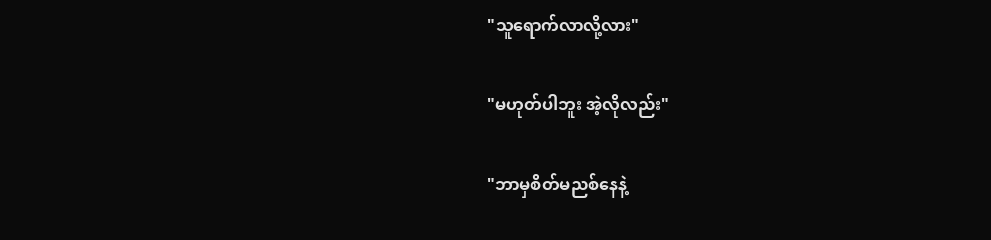"သူရောက်လာလို့လား"

"မဟုတ်ပါဘူး အဲ့လိုလည်း"

"ဘာမှစိတ်မညစ်နေနဲ့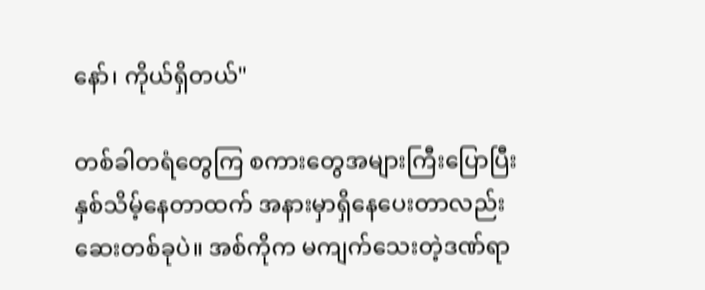နော်၊ ကိုယ်ရှိတယ်"

တစ်ခါတရံတွေကြ စကားတွေအများကြီးပြောပြီးနှစ်သိမ့်နေတာထက် အနားမှာရှိနေပေးတာလည်း ဆေးတစ်ခုပဲ။ အစ်ကိုက မကျက်သေးတဲ့ဒဏ်ရာ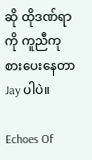ဆို ထိုဒဏ်ရာကို ကူညီကုစားပေးနေတာ Jay ပါပဲ။

Echoes Of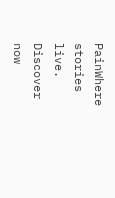PainWhere stories live. Discover now